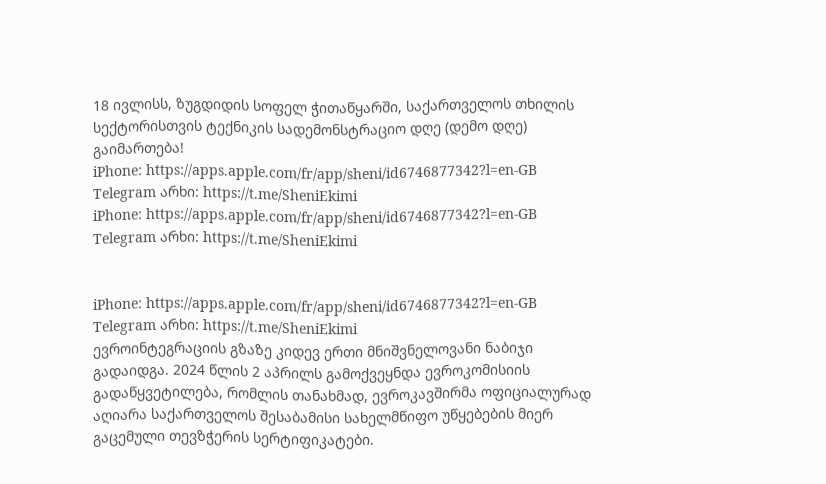18 ივლისს, ზუგდიდის სოფელ ჭითაწყარში, საქართველოს თხილის სექტორისთვის ტექნიკის სადემონსტრაციო დღე (დემო დღე) გაიმართება!
iPhone: https://apps.apple.com/fr/app/sheni/id6746877342?l=en-GB
Telegram არხი: https://t.me/SheniEkimi
iPhone: https://apps.apple.com/fr/app/sheni/id6746877342?l=en-GB
Telegram არხი: https://t.me/SheniEkimi


iPhone: https://apps.apple.com/fr/app/sheni/id6746877342?l=en-GB
Telegram არხი: https://t.me/SheniEkimi
ევროინტეგრაციის გზაზე კიდევ ერთი მნიშვნელოვანი ნაბიჯი გადაიდგა. 2024 წლის 2 აპრილს გამოქვეყნდა ევროკომისიის გადაწყვეტილება, რომლის თანახმად, ევროკავშირმა ოფიციალურად აღიარა საქართველოს შესაბამისი სახელმწიფო უწყებების მიერ გაცემული თევზჭერის სერტიფიკატები.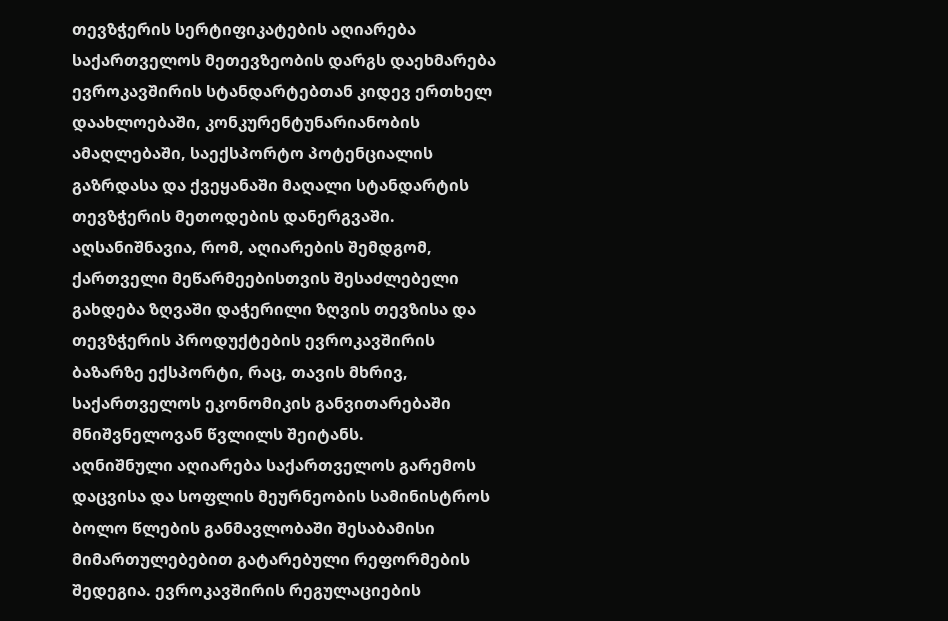თევზჭერის სერტიფიკატების აღიარება საქართველოს მეთევზეობის დარგს დაეხმარება ევროკავშირის სტანდარტებთან კიდევ ერთხელ დაახლოებაში, კონკურენტუნარიანობის ამაღლებაში, საექსპორტო პოტენციალის გაზრდასა და ქვეყანაში მაღალი სტანდარტის თევზჭერის მეთოდების დანერგვაში.
აღსანიშნავია, რომ, აღიარების შემდგომ, ქართველი მეწარმეებისთვის შესაძლებელი გახდება ზღვაში დაჭერილი ზღვის თევზისა და თევზჭერის პროდუქტების ევროკავშირის ბაზარზე ექსპორტი, რაც, თავის მხრივ, საქართველოს ეკონომიკის განვითარებაში მნიშვნელოვან წვლილს შეიტანს.
აღნიშნული აღიარება საქართველოს გარემოს დაცვისა და სოფლის მეურნეობის სამინისტროს ბოლო წლების განმავლობაში შესაბამისი მიმართულებებით გატარებული რეფორმების შედეგია. ევროკავშირის რეგულაციების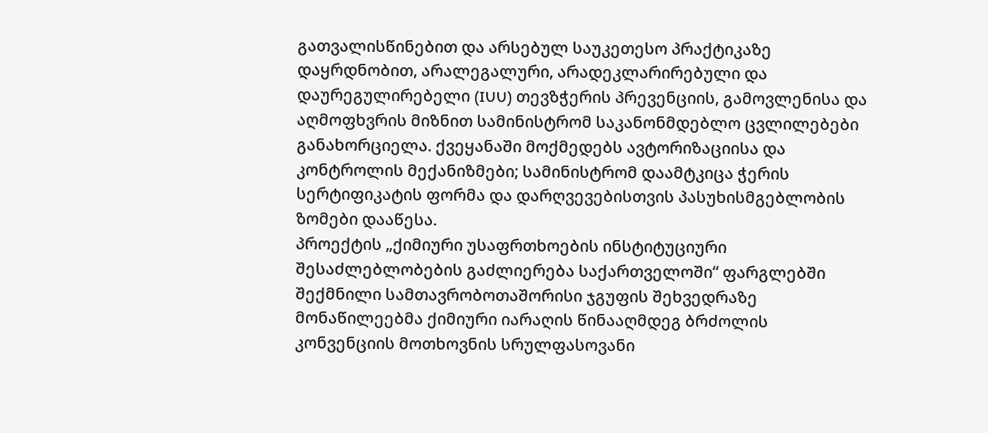გათვალისწინებით და არსებულ საუკეთესო პრაქტიკაზე დაყრდნობით, არალეგალური, არადეკლარირებული და დაურეგულირებელი (IUU) თევზჭერის პრევენციის, გამოვლენისა და აღმოფხვრის მიზნით სამინისტრომ საკანონმდებლო ცვლილებები განახორციელა. ქვეყანაში მოქმედებს ავტორიზაციისა და კონტროლის მექანიზმები; სამინისტრომ დაამტკიცა ჭერის სერტიფიკატის ფორმა და დარღვევებისთვის პასუხისმგებლობის ზომები დააწესა.
პროექტის „ქიმიური უსაფრთხოების ინსტიტუციური შესაძლებლობების გაძლიერება საქართველოში“ ფარგლებში შექმნილი სამთავრობოთაშორისი ჯგუფის შეხვედრაზე მონაწილეებმა ქიმიური იარაღის წინააღმდეგ ბრძოლის კონვენციის მოთხოვნის სრულფასოვანი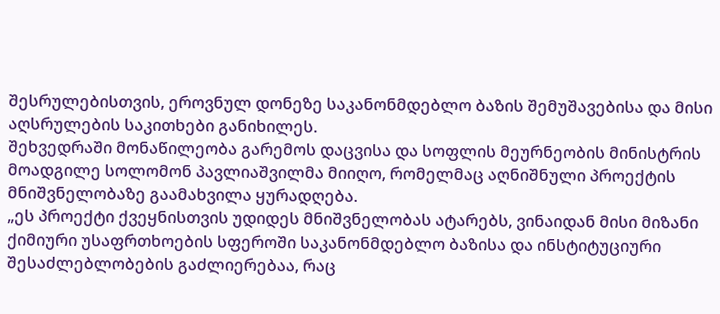შესრულებისთვის, ეროვნულ დონეზე საკანონმდებლო ბაზის შემუშავებისა და მისი აღსრულების საკითხები განიხილეს.
შეხვედრაში მონაწილეობა გარემოს დაცვისა და სოფლის მეურნეობის მინისტრის მოადგილე სოლომონ პავლიაშვილმა მიიღო, რომელმაც აღნიშნული პროექტის მნიშვნელობაზე გაამახვილა ყურადღება.
„ეს პროექტი ქვეყნისთვის უდიდეს მნიშვნელობას ატარებს, ვინაიდან მისი მიზანი ქიმიური უსაფრთხოების სფეროში საკანონმდებლო ბაზისა და ინსტიტუციური შესაძლებლობების გაძლიერებაა, რაც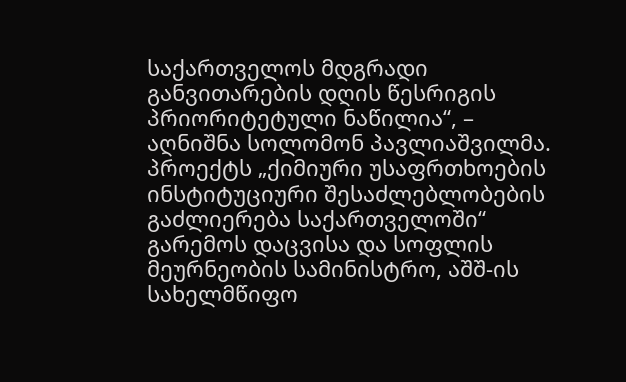საქართველოს მდგრადი განვითარების დღის წესრიგის პრიორიტეტული ნაწილია“, – აღნიშნა სოლომონ პავლიაშვილმა.
პროექტს „ქიმიური უსაფრთხოების ინსტიტუციური შესაძლებლობების გაძლიერება საქართველოში“ გარემოს დაცვისა და სოფლის მეურნეობის სამინისტრო, აშშ-ის სახელმწიფო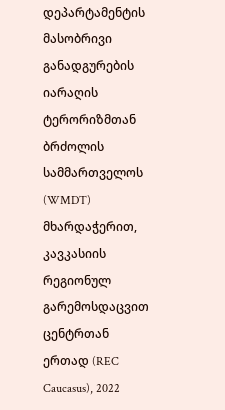დეპარტამენტის მასობრივი განადგურების იარაღის ტერორიზმთან ბრძოლის სამმართველოს (WMDT) მხარდაჭერით, კავკასიის რეგიონულ გარემოსდაცვით ცენტრთან ერთად (REC Caucasus), 2022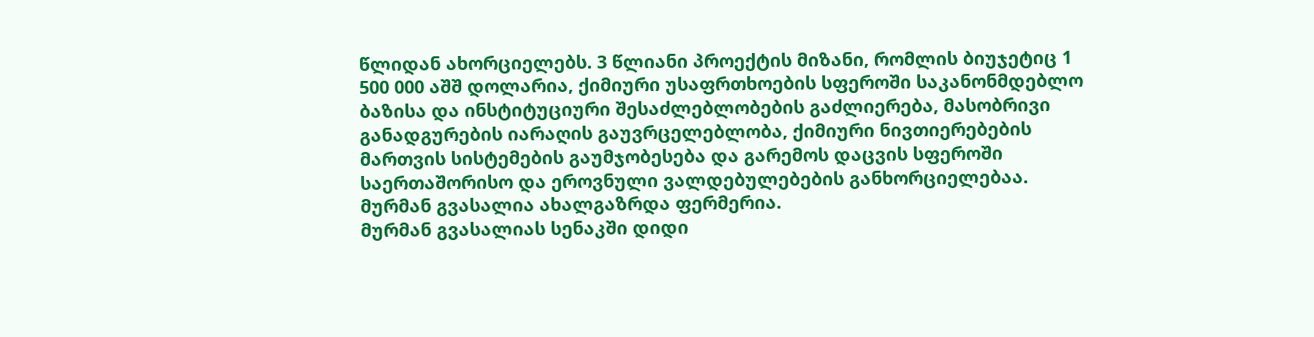წლიდან ახორციელებს. 3 წლიანი პროექტის მიზანი, რომლის ბიუჯეტიც 1 500 000 აშშ დოლარია, ქიმიური უსაფრთხოების სფეროში საკანონმდებლო ბაზისა და ინსტიტუციური შესაძლებლობების გაძლიერება, მასობრივი განადგურების იარაღის გაუვრცელებლობა, ქიმიური ნივთიერებების მართვის სისტემების გაუმჯობესება და გარემოს დაცვის სფეროში საერთაშორისო და ეროვნული ვალდებულებების განხორციელებაა.
მურმან გვასალია ახალგაზრდა ფერმერია.
მურმან გვასალიას სენაკში დიდი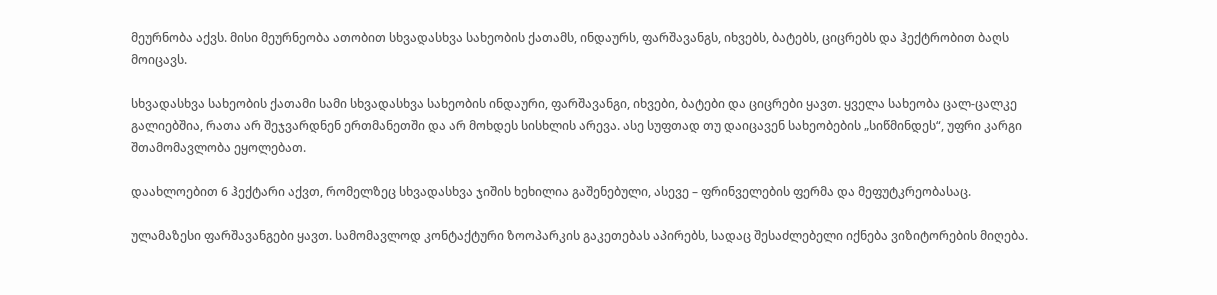მეურნობა აქვს. მისი მეურნეობა ათობით სხვადასხვა სახეობის ქათამს, ინდაურს, ფარშავანგს, იხვებს, ბატებს, ციცრებს და ჰექტრობით ბაღს მოიცავს.

სხვადასხვა სახეობის ქათამი სამი სხვადასხვა სახეობის ინდაური, ფარშავანგი, იხვები, ბატები და ციცრები ყავთ. ყველა სახეობა ცალ-ცალკე გალიებშია, რათა არ შეჯვარდნენ ერთმანეთში და არ მოხდეს სისხლის არევა. ასე სუფთად თუ დაიცავენ სახეობების „სიწმინდეს“, უფრი კარგი შთამომავლობა ეყოლებათ.

დაახლოებით 6 ჰექტარი აქვთ, რომელზეც სხვადასხვა ჯიშის ხეხილია გაშენებული, ასევე – ფრინველების ფერმა და მეფუტკრეობასაც.

ულამაზესი ფარშავანგები ყავთ. სამომავლოდ კონტაქტური ზოოპარკის გაკეთებას აპირებს, სადაც შესაძლებელი იქნება ვიზიტორების მიღება.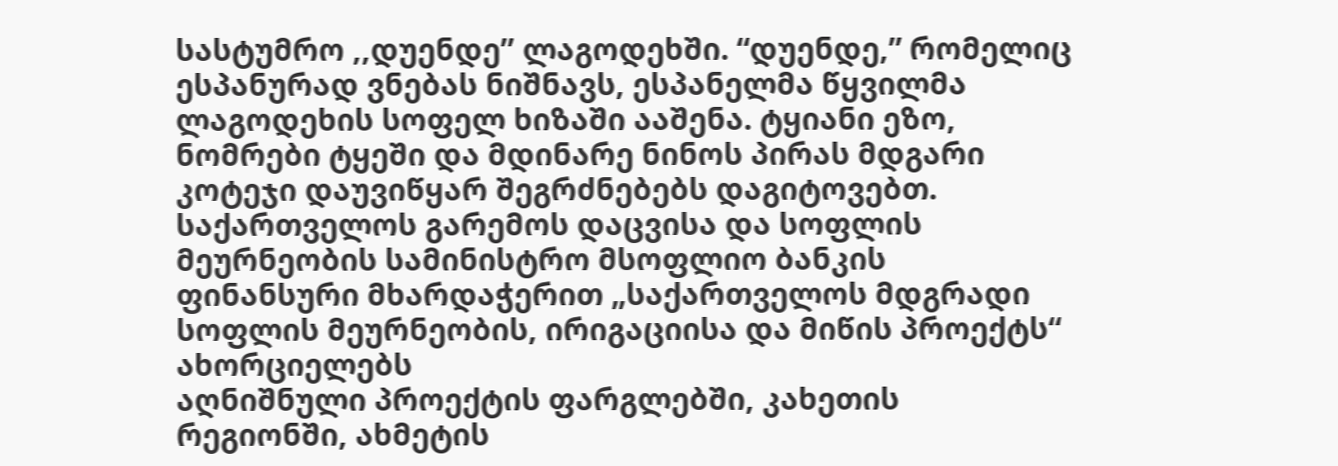სასტუმრო ,,დუენდე’’ ლაგოდეხში. “დუენდე,” რომელიც ესპანურად ვნებას ნიშნავს, ესპანელმა წყვილმა ლაგოდეხის სოფელ ხიზაში ააშენა. ტყიანი ეზო, ნომრები ტყეში და მდინარე ნინოს პირას მდგარი კოტეჯი დაუვიწყარ შეგრძნებებს დაგიტოვებთ.
საქართველოს გარემოს დაცვისა და სოფლის მეურნეობის სამინისტრო მსოფლიო ბანკის ფინანსური მხარდაჭერით „საქართველოს მდგრადი სოფლის მეურნეობის, ირიგაციისა და მიწის პროექტს“ ახორციელებს
აღნიშნული პროექტის ფარგლებში, კახეთის რეგიონში, ახმეტის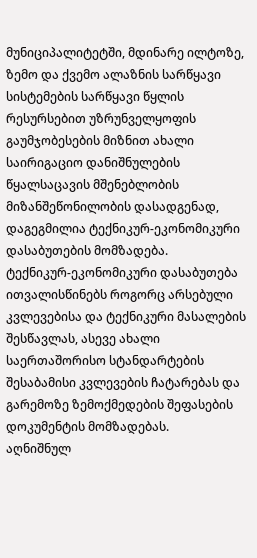მუნიციპალიტეტში, მდინარე ილტოზე, ზემო და ქვემო ალაზნის სარწყავი სისტემების სარწყავი წყლის რესურსებით უზრუნველყოფის გაუმჯობესების მიზნით ახალი საირიგაციო დანიშნულების წყალსაცავის მშენებლობის მიზანშეწონილობის დასადგენად, დაგეგმილია ტექნიკურ-ეკონომიკური დასაბუთების მომზადება.
ტექნიკურ-ეკონომიკური დასაბუთება ითვალისწინებს როგორც არსებული კვლევებისა და ტექნიკური მასალების შესწავლას, ასევე ახალი საერთაშორისო სტანდარტების შესაბამისი კვლევების ჩატარებას და გარემოზე ზემოქმედების შეფასების დოკუმენტის მომზადებას.
აღნიშნულ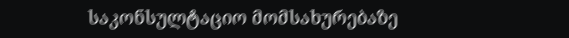საკონსულტაციო მომსახურებაზე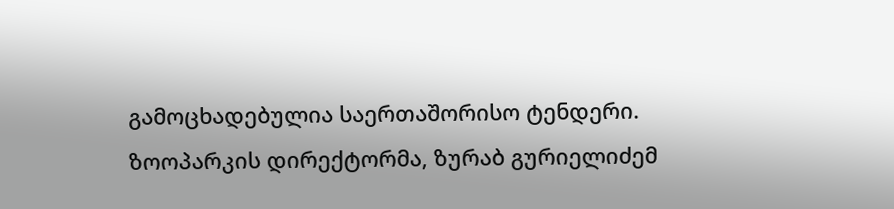გამოცხადებულია საერთაშორისო ტენდერი.
ზოოპარკის დირექტორმა, ზურაბ გურიელიძემ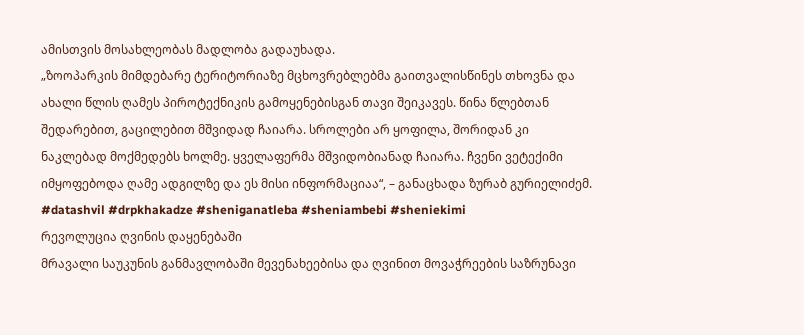ამისთვის მოსახლეობას მადლობა გადაუხადა.
„ზოოპარკის მიმდებარე ტერიტორიაზე მცხოვრებლებმა გაითვალისწინეს თხოვნა და ახალი წლის ღამეს პიროტექნიკის გამოყენებისგან თავი შეიკავეს. წინა წლებთან შედარებით, გაცილებით მშვიდად ჩაიარა. სროლები არ ყოფილა, შორიდან კი ნაკლებად მოქმედებს ხოლმე. ყველაფერმა მშვიდობიანად ჩაიარა. ჩვენი ვეტექიმი იმყოფებოდა ღამე ადგილზე და ეს მისი ინფორმაციაა“, – განაცხადა ზურაბ გურიელიძემ.
#datashvil #drpkhakadze #sheniganatleba #sheniambebi #sheniekimi
რევოლუცია ღვინის დაყენებაში
მრავალი საუკუნის განმავლობაში მევენახეებისა და ღვინით მოვაჭრეების საზრუნავი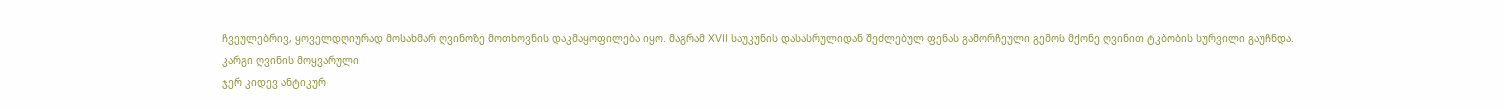ჩვეულებრივ, ყოველდღიურად მოსახმარ ღვინოზე მოთხოვნის დაკმაყოფილება იყო. მაგრამ XVII საუკუნის დასასრულიდან შეძლებულ ფენას გამორჩეული გემოს მქონე ღვინით ტკბობის სურვილი გაუჩნდა.
კარგი ღვინის მოყვარული
ჯერ კიდევ ანტიკურ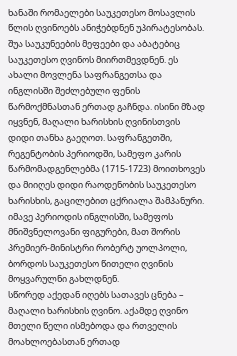ხანაში რომაელები საუკეთესო მოსავლის წლის ღვინოებს ანიჭებდნენ უპირატესობას. შუა საუკუნეების მეფეები და აბატებიც საუკეთესო ღვინოს მიირთმევდნენ. ეს ახალი მოვლენა საფრანგეთსა და ინგლისში შეძლებული ფენის წარმოქმნასთან ერთად გაჩნდა. ისინი მზად იყვნენ, მაღალი ხარისხის ღვინისთვის დიდი თანხა გაეღოთ. საფრანგეთში, რეგენტობის პერიოდში, სამეფო კარის წარმომადგენლებმა (1715-1723) მოითხოვეს და მიიღეს დიდი რაოდენობის საუკეთესო ხარისხის, გაცილებით ცქრიალა შამპანური. იმავე პერიოდის ინგლისში, სამეფოს მნიშვნელოვანი ფიგურები, მათ შორის პრემიერ-მინისტრი რობერტ უოლპოლი, ბორდოს საუკეთესო წითელი ღვინის მოყვარულნი გახლდნენ.
სწორედ აქედან იღებს სათავეს ცნება – მაღალი ხარისხის ღვინო. აქამდე ღვინო მთელი წელი ისმებოდა და რთველის მოახლოებასთან ერთად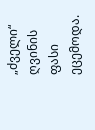„ძველი“ ღვინის ფასი ეცემოდა.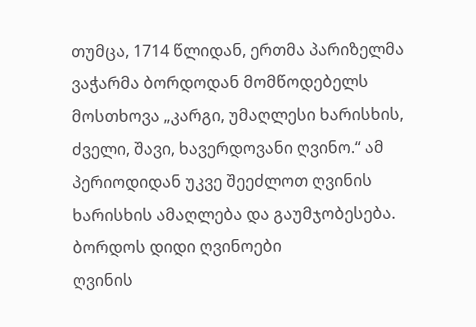თუმცა, 1714 წლიდან, ერთმა პარიზელმა ვაჭარმა ბორდოდან მომწოდებელს მოსთხოვა „კარგი, უმაღლესი ხარისხის, ძველი, შავი, ხავერდოვანი ღვინო.“ ამ პერიოდიდან უკვე შეეძლოთ ღვინის ხარისხის ამაღლება და გაუმჯობესება.
ბორდოს დიდი ღვინოები
ღვინის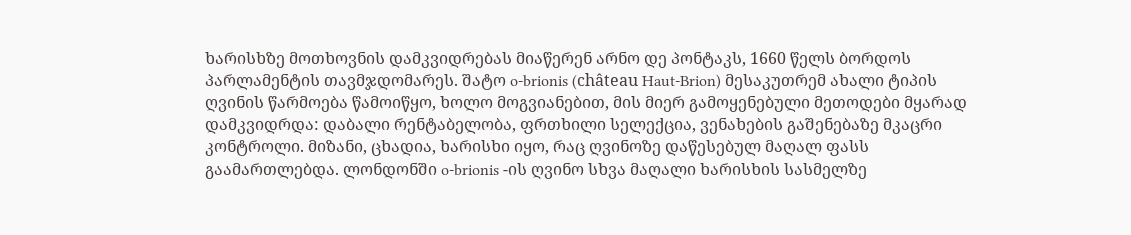ხარისხზე მოთხოვნის დამკვიდრებას მიაწერენ არნო დე პონტაკს, 1660 წელს ბორდოს პარლამენტის თავმჯდომარეს. შატო o-brionis (château Haut-Brion) მესაკუთრემ ახალი ტიპის ღვინის წარმოება წამოიწყო, ხოლო მოგვიანებით, მის მიერ გამოყენებული მეთოდები მყარად დამკვიდრდა: დაბალი რენტაბელობა, ფრთხილი სელექცია, ვენახების გაშენებაზე მკაცრი კონტროლი. მიზანი, ცხადია, ხარისხი იყო, რაც ღვინოზე დაწესებულ მაღალ ფასს გაამართლებდა. ლონდონში o-brionis -ის ღვინო სხვა მაღალი ხარისხის სასმელზე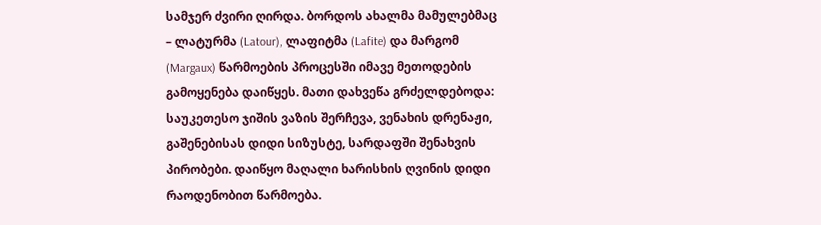სამჯერ ძვირი ღირდა. ბორდოს ახალმა მამულებმაც – ლატურმა (Latour), ლაფიტმა (Lafite) და მარგომ (Margaux) წარმოების პროცესში იმავე მეთოდების გამოყენება დაიწყეს. მათი დახვეწა გრძელდებოდა: საუკეთესო ჯიშის ვაზის შერჩევა, ვენახის დრენაჟი, გაშენებისას დიდი სიზუსტე, სარდაფში შენახვის პირობები. დაიწყო მაღალი ხარისხის ღვინის დიდი რაოდენობით წარმოება.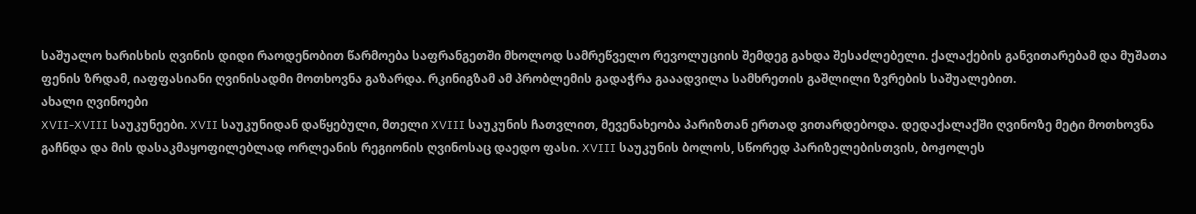საშუალო ხარისხის ღვინის დიდი რაოდენობით წარმოება საფრანგეთში მხოლოდ სამრეწველო რევოლუციის შემდეგ გახდა შესაძლებელი. ქალაქების განვითარებამ და მუშათა ფენის ზრდამ, იაფფასიანი ღვინისადმი მოთხოვნა გაზარდა. რკინიგზამ ამ პრობლემის გადაჭრა გააადვილა სამხრეთის გაშლილი ზვრების საშუალებით.
ახალი ღვინოები
XVII-XVIII საუკუნეები. XVII საუკუნიდან დაწყებული, მთელი XVIII საუკუნის ჩათვლით, მევენახეობა პარიზთან ერთად ვითარდებოდა. დედაქალაქში ღვინოზე მეტი მოთხოვნა გაჩნდა და მის დასაკმაყოფილებლად ორლეანის რეგიონის ღვინოსაც დაედო ფასი. XVIII საუკუნის ბოლოს, სწორედ პარიზელებისთვის, ბოჟოლეს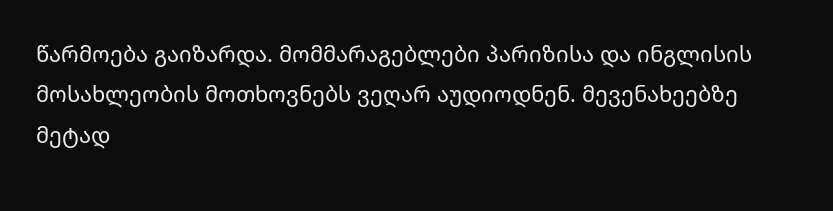წარმოება გაიზარდა. მომმარაგებლები პარიზისა და ინგლისის მოსახლეობის მოთხოვნებს ვეღარ აუდიოდნენ. მევენახეებზე მეტად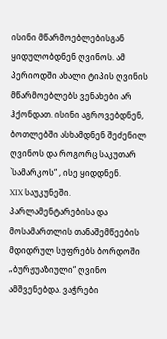ისინი მწარმოებლებისგან ყიდულობდნენ ღვინოს. ამ პერიოდში ახალი ტიპის ღვინის მწარმოებლებს ვენახები არ ჰქონდათ. ისინი აგროვებდნენ, ბოთლებში ასხამდნენ შეძენილ ღვინოს და როგორც საკუთარ `სამარკოს“ , ისე ყიდდნენ.
XIX საუკუნეში. პარლამენტარებისა და მოსამართლის თანაშემწეების მდიდრულ სუფრებს ბორდოში „ბურჟუაზიული“ ღვინო ამშვენებდა. ვაჭრები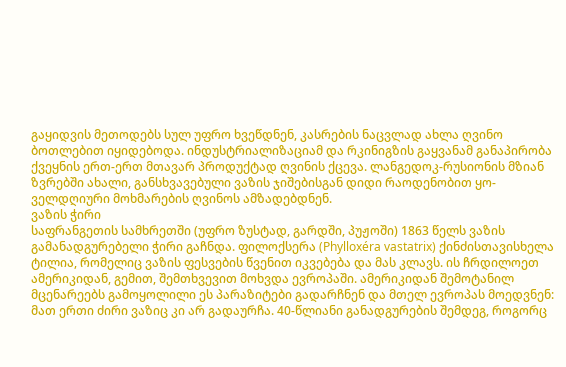გაყიდვის მეთოდებს სულ უფრო ხვეწდნენ, კასრების ნაცვლად ახლა ღვინო ბოთლებით იყიდებოდა. ინდუსტრიალიზაციამ და რკინიგზის გაყვანამ განაპირობა ქვეყნის ერთ-ერთ მთავარ პროდუქტად ღვინის ქცევა. ლანგედოკ-რუსიონის მზიან ზვრებში ახალი, განსხვავებული ვაზის ჯიშებისგან დიდი რაოდენობით ყო-ველდღიური მოხმარების ღვინოს ამზადებდნენ.
ვაზის ჭირი
საფრანგეთის სამხრეთში (უფრო ზუსტად, გარდში, პუჟოში) 1863 წელს ვაზის გამანადგურებელი ჭირი გაჩნდა. ფილოქსერა (Phylloxéra vastatrix) ქინძისთავისხელა ტილია, რომელიც ვაზის ფესვების წვენით იკვებება და მას კლავს. ის ჩრდილოეთ ამერიკიდან, გემით, შემთხვევით მოხვდა ევროპაში. ამერიკიდან შემოტანილ მცენარეებს გამოყოლილი ეს პარაზიტები გადარჩნენ და მთელ ევროპას მოედვნენ: მათ ერთი ძირი ვაზიც კი არ გადაურჩა. 40-წლიანი განადგურების შემდეგ, როგორც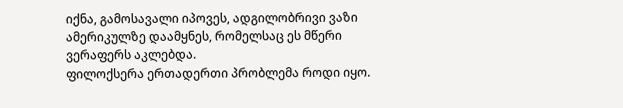იქნა, გამოსავალი იპოვეს, ადგილობრივი ვაზი ამერიკულზე დაამყნეს, რომელსაც ეს მწერი ვერაფერს აკლებდა.
ფილოქსერა ერთადერთი პრობლემა როდი იყო.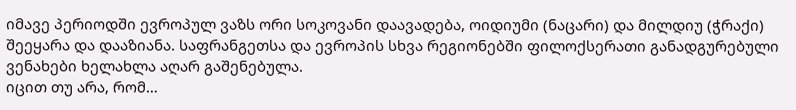იმავე პერიოდში ევროპულ ვაზს ორი სოკოვანი დაავადება, ოიდიუმი (ნაცარი) და მილდიუ (ჭრაქი) შეეყარა და დააზიანა. საფრანგეთსა და ევროპის სხვა რეგიონებში ფილოქსერათი განადგურებული ვენახები ხელახლა აღარ გაშენებულა.
იცით თუ არა, რომ…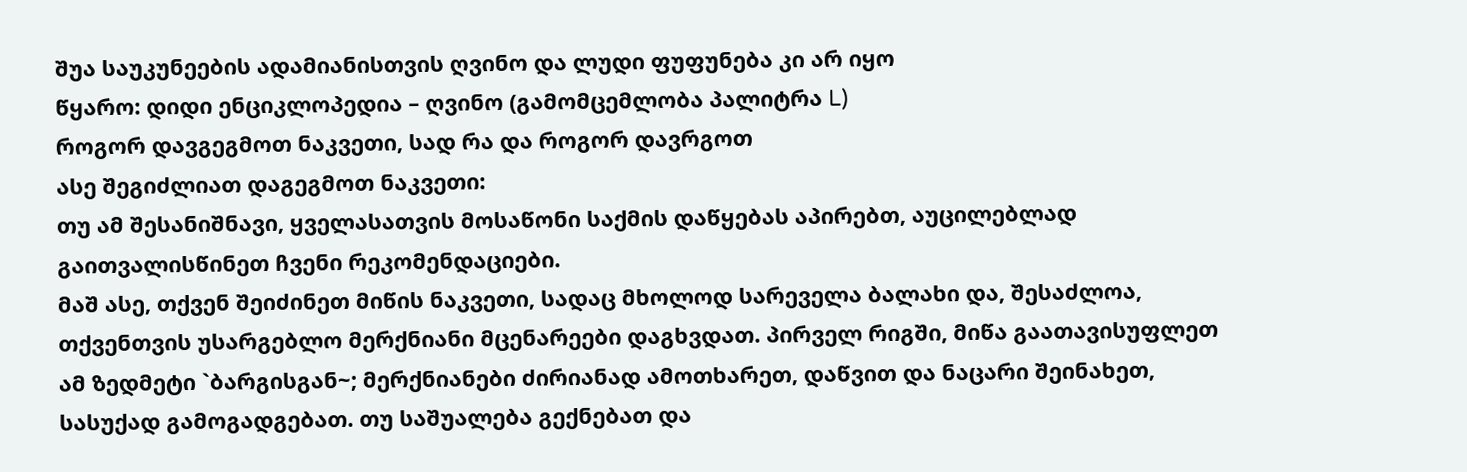შუა საუკუნეების ადამიანისთვის ღვინო და ლუდი ფუფუნება კი არ იყო
წყარო: დიდი ენციკლოპედია – ღვინო (გამომცემლობა პალიტრა L)
როგორ დავგეგმოთ ნაკვეთი, სად რა და როგორ დავრგოთ
ასე შეგიძლიათ დაგეგმოთ ნაკვეთი:
თუ ამ შესანიშნავი, ყველასათვის მოსაწონი საქმის დაწყებას აპირებთ, აუცილებლად გაითვალისწინეთ ჩვენი რეკომენდაციები.
მაშ ასე, თქვენ შეიძინეთ მიწის ნაკვეთი, სადაც მხოლოდ სარეველა ბალახი და, შესაძლოა, თქვენთვის უსარგებლო მერქნიანი მცენარეები დაგხვდათ. პირველ რიგში, მიწა გაათავისუფლეთ ამ ზედმეტი `ბარგისგან~; მერქნიანები ძირიანად ამოთხარეთ, დაწვით და ნაცარი შეინახეთ, სასუქად გამოგადგებათ. თუ საშუალება გექნებათ და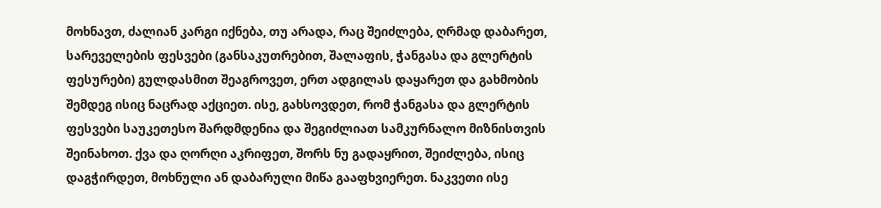მოხნავთ, ძალიან კარგი იქნება, თუ არადა, რაც შეიძლება, ღრმად დაბარეთ, სარეველების ფესვები (განსაკუთრებით, შალაფის, ჭანგასა და გლერტის ფესურები) გულდასმით შეაგროვეთ, ერთ ადგილას დაყარეთ და გახმობის შემდეგ ისიც ნაცრად აქციეთ. ისე, გახსოვდეთ, რომ ჭანგასა და გლერტის ფესვები საუკეთესო შარდმდენია და შეგიძლიათ სამკურნალო მიზნისთვის შეინახოთ. ქვა და ღორღი აკრიფეთ, შორს ნუ გადაყრით, შეიძლება, ისიც დაგჭირდეთ, მოხნული ან დაბარული მიწა გააფხვიერეთ. ნაკვეთი ისე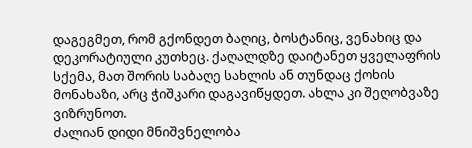დაგეგმეთ, რომ გქონდეთ ბაღიც, ბოსტანიც, ვენახიც და დეკორატიული კუთხეც. ქაღალდზე დაიტანეთ ყველაფრის სქემა, მათ შორის საბაღე სახლის ან თუნდაც ქოხის მონახაზი, არც ჭიშკარი დაგავიწყდეთ. ახლა კი შეღობვაზე ვიზრუნოთ.
ძალიან დიდი მნიშვნელობა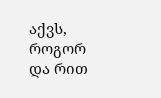აქვს, როგორ და რით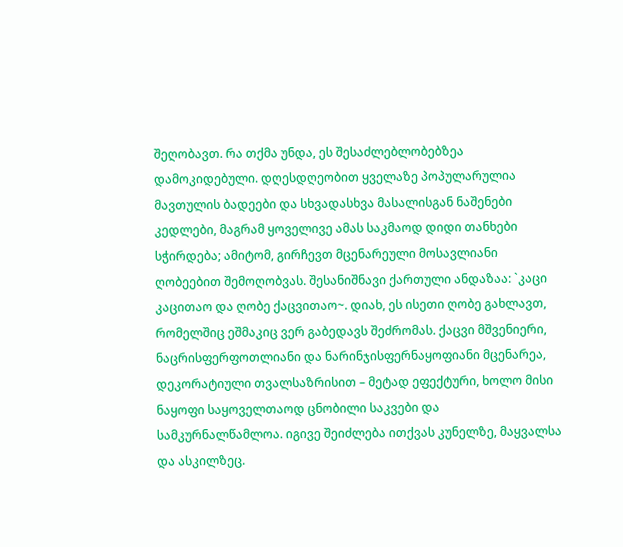შეღობავთ. რა თქმა უნდა, ეს შესაძლებლობებზეა დამოკიდებული. დღესდღეობით ყველაზე პოპულარულია მავთულის ბადეები და სხვადასხვა მასალისგან ნაშენები კედლები, მაგრამ ყოველივე ამას საკმაოდ დიდი თანხები სჭირდება; ამიტომ, გირჩევთ მცენარეული მოსავლიანი ღობეებით შემოღობვას. შესანიშნავი ქართული ანდაზაა: `კაცი კაცითაო და ღობე ქაცვითაო~. დიახ, ეს ისეთი ღობე გახლავთ, რომელშიც ეშმაკიც ვერ გაბედავს შეძრომას. ქაცვი მშვენიერი, ნაცრისფერფოთლიანი და ნარინჯისფერნაყოფიანი მცენარეა, დეკორატიული თვალსაზრისით – მეტად ეფექტური, ხოლო მისი ნაყოფი საყოველთაოდ ცნობილი საკვები და სამკურნალწამლოა. იგივე შეიძლება ითქვას კუნელზე, მაყვალსა და ასკილზეც.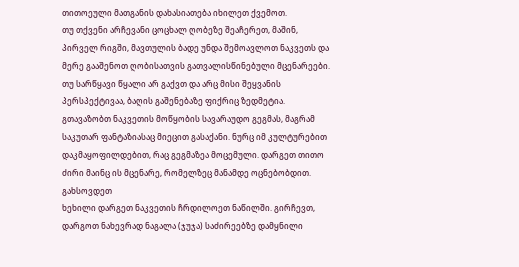თითოეული მათგანის დახასიათება იხილეთ ქვემოთ.
თუ თქვენი არჩევანი ცოცხალ ღობეზე შეაჩერეთ, მაშინ, პირველ რიგში, მავთულის ბადე უნდა შემოავლოთ ნაკვეთს და მერე გააშენოთ ღობისათვის გათვალისწინებული მცენარეები.
თუ სარწყავი წყალი არ გაქვთ და არც მისი შეყვანის პერსპექტივაა, ბაღის გაშენებაზე ფიქრიც ზედმეტია.
გთავაზობთ ნაკვეთის მოწყობის სავარაუდო გეგმას, მაგრამ საკუთარ ფანტაზიასაც მიეცით გასაქანი. ნურც იმ კულტურებით დაკმაყოფილდებით, რაც გეგმაზეა მოცემული. დარგეთ თითო ძირი მაინც ის მცენარე, რომელზეც მანამდე ოცნებობდით.
გახსოვდეთ
ხეხილი დარგეთ ნაკვეთის ჩრდილოეთ ნაწილში. გირჩევთ, დარგოთ ნახევრად ნაგალა (ჯუჯა) საძირეებზე დამყნილი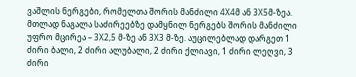ვაშლის ნერგები, რომელთა შორის მანძილი 4X4მ ან 3X5მ-ზეა. მთლად ნაგალა საძირეებზე დამყნილ ნერგებს შორის მანძილი უფრო მცირეა – 3X2,5 მ-ზე ან 3X3 მ-ზე. აუცილებლად დარგეთ 1 ძირი ბალი, 2 ძირი ალუბალი, 2 ძირი ქლიავი, 1 ძირი ლეღვი, 3 ძირი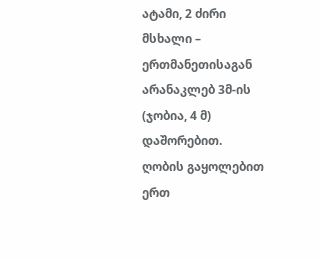ატამი, 2 ძირი მსხალი – ერთმანეთისაგან არანაკლებ 3მ-ის (ჯობია, 4 მ) დაშორებით.
ღობის გაყოლებით ერთ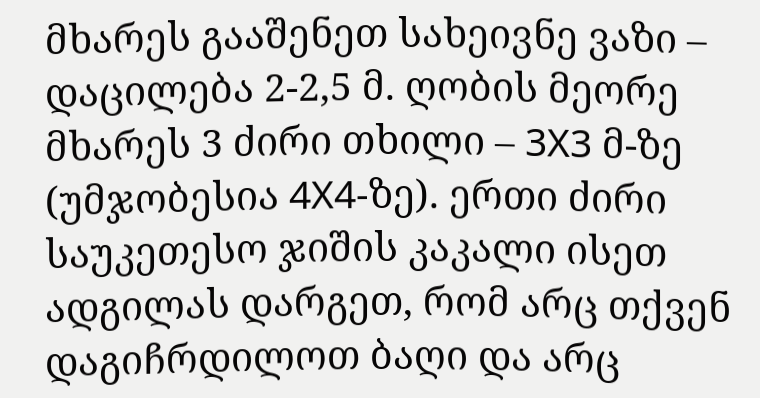მხარეს გააშენეთ სახეივნე ვაზი – დაცილება 2-2,5 მ. ღობის მეორე მხარეს 3 ძირი თხილი – 3X3 მ-ზე (უმჯობესია 4X4-ზე). ერთი ძირი საუკეთესო ჯიშის კაკალი ისეთ ადგილას დარგეთ, რომ არც თქვენ დაგიჩრდილოთ ბაღი და არც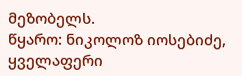მეზობელს.
წყარო: ნიკოლოზ იოსებიძე, ყველაფერი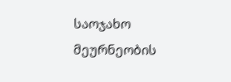საოჯახო მეურნეობის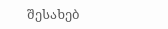შესახებ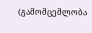(გამომცემლობა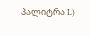პალიტრა L)